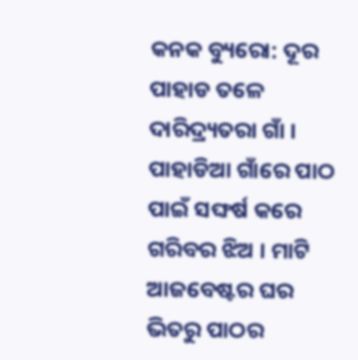କନକ ବ୍ୟୁରୋ: ଦୂର ପାହାଡ ତଳେ ଦାରିଦ୍ର୍ୟତରା ଗାଁ । ପାହାଡିଆ ଗାଁରେ ପାଠ ପାଇଁ ସଙ୍ଘର୍ଷ କରେ ଗରିବର ଝିଅ । ମାଟି ଆଜବେଷ୍ଟର ଘର ଭିତରୁ ପାଠର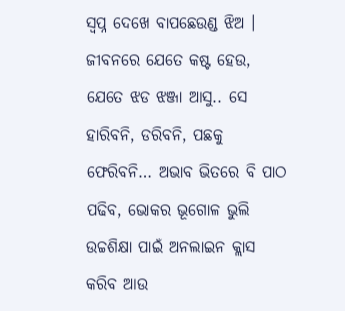ସ୍ୱପ୍ନ ଦେଖେ ବାପଛେଉଣ୍ଡ ଝିଅ । ଜୀବନରେ ଯେତେ କଷ୍ଟ ହେଉ, ଯେତେ ଝଡ ଝଞ୍ଜା ଆସୁ.. ସେ ହାରିବନି, ଡରିବନି, ପଛକୁ ଫେରିବନି… ଅଭାବ ଭିତରେ ବି ପାଠ ପଢିବ, ଭୋକର ଭୂଗୋଳ ଭୁଲି ଉଚ୍ଚଶିକ୍ଷା ପାଇଁ ଅନଲାଇନ କ୍ଲାସ କରିବ ଆଉ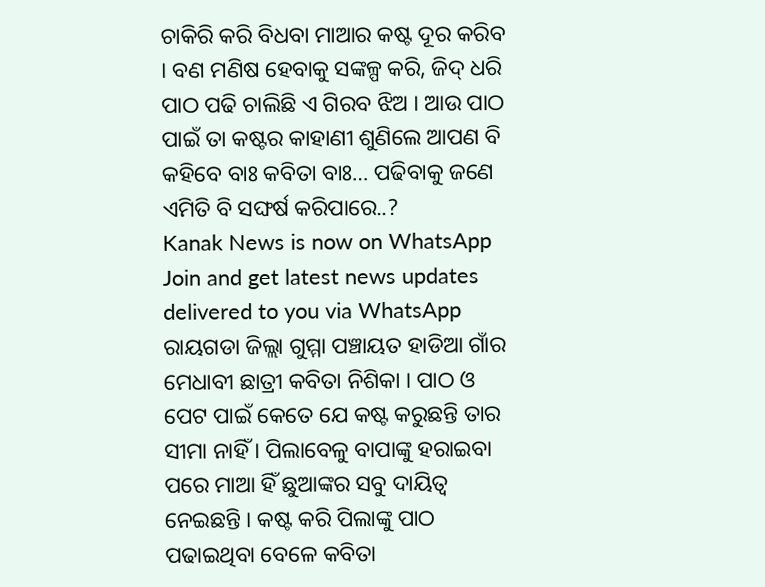ଚାକିରି କରି ବିଧବା ମାଆର କଷ୍ଟ ଦୂର କରିବ । ବଣ ମଣିଷ ହେବାକୁ ସଙ୍କଳ୍ପ କରି, ଜିଦ୍ ଧରି ପାଠ ପଢି ଚାଲିଛି ଏ ଗିରବ ଝିଅ । ଆଉ ପାଠ ପାଇଁ ତା କଷ୍ଟର କାହାଣୀ ଶୁଣିଲେ ଆପଣ ବି କହିବେ ବାଃ କବିତା ବାଃ… ପଢିବାକୁ ଜଣେ ଏମିତି ବି ସଙ୍ଘର୍ଷ କରିପାରେ..?
Kanak News is now on WhatsApp
Join and get latest news updates delivered to you via WhatsApp
ରାୟଗଡା ଜିଲ୍ଲା ଗୁମ୍ମା ପଞ୍ଚାୟତ ହାଡିଆ ଗାଁର ମେଧାବୀ ଛାତ୍ରୀ କବିତା ନିଶିକା । ପାଠ ଓ ପେଟ ପାଇଁ କେତେ ଯେ କଷ୍ଟ କରୁଛନ୍ତି ତାର ସୀମା ନାହିଁ । ପିଲାବେଳୁ ବାପାଙ୍କୁ ହରାଇବା ପରେ ମାଆ ହିଁ ଛୁଆଙ୍କର ସବୁ ଦାୟିତ୍ୱ ନେଇଛନ୍ତି । କଷ୍ଟ କରି ପିଲାଙ୍କୁ ପାଠ ପଢାଇଥିବା ବେଳେ କବିତା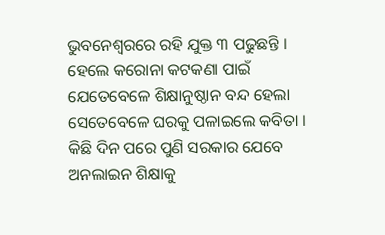ଭୁବନେଶ୍ୱରରେ ରହି ଯୁକ୍ତ ୩ ପଢୁଛନ୍ତି । ହେଲେ କରୋନା କଟକଣା ପାଇଁ ଯେତେବେଳେ ଶିକ୍ଷାନୁଷ୍ଠାନ ବନ୍ଦ ହେଲା ସେତେବେଳେ ଘରକୁ ପଳାଇଲେ କବିତା । କିଛି ଦିନ ପରେ ପୁଣି ସରକାର ଯେବେ ଅନଲାଇନ ଶିକ୍ଷାକୁ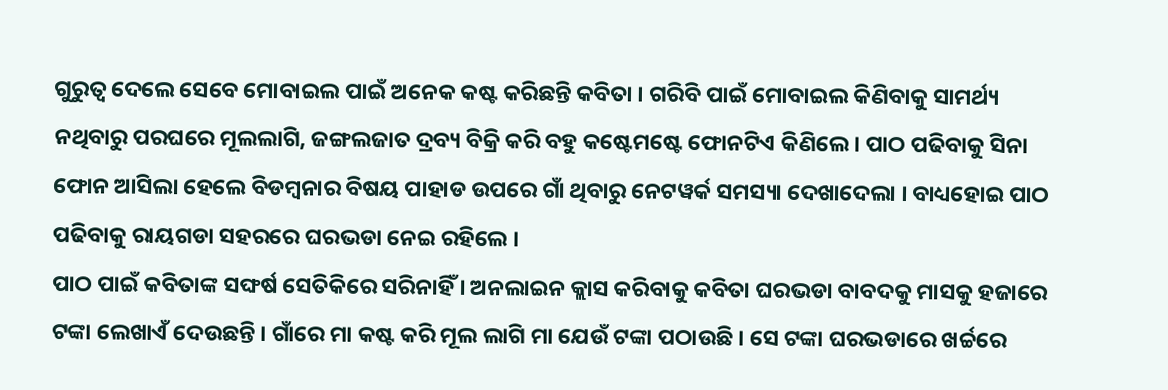ଗୁରୁତ୍ୱ ଦେଲେ ସେବେ ମୋବାଇଲ ପାଇଁ ଅନେକ କଷ୍ଟ କରିଛନ୍ତି କବିତା । ଗରିବି ପାଇଁ ମୋବାଇଲ କିଣିବାକୁ ସାମର୍ଥ୍ୟ ନଥିବାରୁ ପରଘରେ ମୂଲଲାଗି, ଜଙ୍ଗଲଜାତ ଦ୍ରବ୍ୟ ବିକ୍ରି କରି ବହୁ କଷ୍ଟେମଷ୍ଟେ ଫୋନଟିଏ କିଣିଲେ । ପାଠ ପଢିବାକୁ ସିନା ଫୋନ ଆସିଲା ହେଲେ ବିଡମ୍ବନାର ବିଷୟ ପାହାଡ ଉପରେ ଗାଁ ଥିବାରୁ ନେଟୱର୍କ ସମସ୍ୟା ଦେଖାଦେଲା । ବାଧ୍ୟହୋଇ ପାଠ ପଢିବାକୁ ରାୟଗଡା ସହରରେ ଘରଭଡା ନେଇ ରହିଲେ ।
ପାଠ ପାଇଁ କବିତାଙ୍କ ସଙ୍ଘର୍ଷ ସେତିକିରେ ସରିନାହିଁ । ଅନଲାଇନ କ୍ଲାସ କରିବାକୁ କବିତା ଘରଭଡା ବାବଦକୁ ମାସକୁ ହଜାରେ ଟଙ୍କା ଲେଖାଏଁ ଦେଉଛନ୍ତି । ଗାଁରେ ମା କଷ୍ଟ କରି ମୂଲ ଲାଗି ମା ଯେଉଁ ଟଙ୍କା ପଠାଉଛି । ସେ ଟଙ୍କା ଘରଭଡାରେ ଖର୍ଚ୍ଚରେ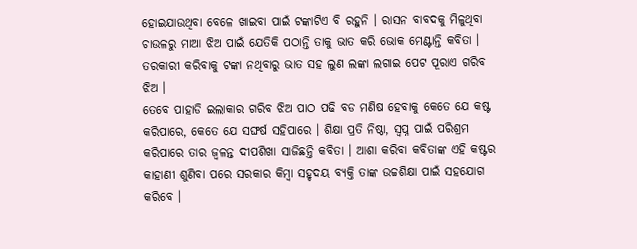ହୋଇଯାଉଥିବା ବେଳେ ଖାଇବା ପାଇଁ ଟଙ୍କାଟିଏ ବି ରହୁନି । ରାସନ ବାବଦକୁ ମିଳୁଥିବା ଚାଉଳରୁ ମାଆ ଝିଅ ପାଇଁ ଯେତିକି ପଠାନ୍ତି ତାକୁ ଭାତ କରି ଭୋକ ମେଣ୍ଟାନ୍ତି କବିତା । ତରକାରୀ କରିବାକୁ ଟଙ୍କା ନଥିବାରୁ ଭାତ ସହ ଲୁଣ ଲଙ୍କା ଲଗାଇ ପେଟ ପୂରାଏ ଗରିବ ଝିଅ ।
ତେବେ ପାହାଡି ଇଲାକାର ଗରିବ ଝିଅ ପାଠ ପଢି ବଡ ମଣିଷ ହେବାକୁ କେତେ ଯେ କଷ୍ଟ କରିପାରେ, କେତେ ଯେ ସଙ୍ଘର୍ଷ ସହିପାରେ । ଶିକ୍ଷା ପ୍ରତି ନିଷ୍ଠା, ସ୍ୱପ୍ନ ପାଇଁ ପରିଶ୍ରମ କରିପାରେ ତାର ଜ୍ୱଳନ୍ତ ଦୀପଶିଖା ସାଜିଛନ୍ତି କବିତା । ଆଶା କରିବା କବିତାଙ୍କ ଏହି କଷ୍ଟର କାହାଣୀ ଶୁଣିବା ପରେ ସରକାର କିମ୍ବା ସହୃଦୟ ବ୍ୟକ୍ତି ତାଙ୍କ ଉଚ୍ଚଶିକ୍ଷା ପାଇଁ ସହଯୋଗ କରିବେ ।